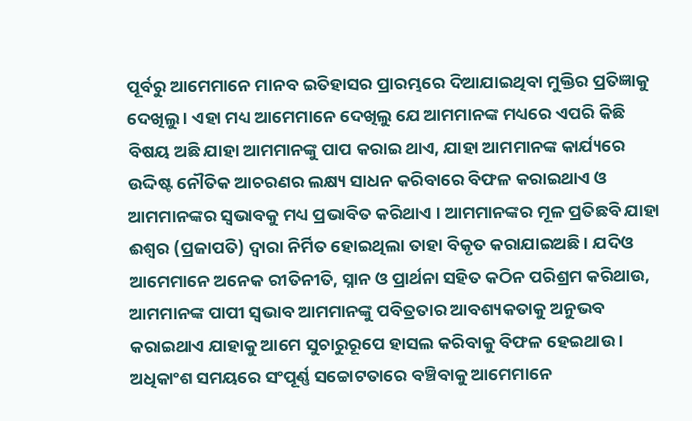ପୂର୍ବରୁ ଆମେମାନେ ମାନବ ଇତିହାସର ପ୍ରାରମ୍ଭରେ ଦିଆଯାଇଥିବା ମୁକ୍ତିର ପ୍ରତିଜ୍ଞାକୁ ଦେଖିଲୁ । ଏହା ମଧ୍ୟ ଆମେମାନେ ଦେଖିଲୁ ଯେ ଆମମାନଙ୍କ ମଧ୍ୟରେ ଏପରି କିଛି ବିଷୟ ଅଛି ଯାହା ଆମମାନଙ୍କୁ ପାପ କରାଇ ଥାଏ, ଯାହା ଆମମାନଙ୍କ କାର୍ଯ୍ୟରେ ଉଦ୍ଦିଷ୍ଟ ନୌତିକ ଆଚରଣର ଲକ୍ଷ୍ୟ ସାଧନ କରିବାରେ ବିଫଳ କରାଇଥାଏ ଓ ଆମମାନଙ୍କର ସ୍ୱଭାବକୁ ମଧ୍ୟ ପ୍ରଭାବିତ କରିଥାଏ । ଆମମାନଙ୍କର ମୂଳ ପ୍ରତିଛବି ଯାହା ଈଶ୍ଵର (ପ୍ରଜାପତି) ଦ୍ୱାରା ନିର୍ମିତ ହୋଇଥିଲା ତାହା ବିକୃତ କରାଯାଇଅଛି । ଯଦିଓ ଆମେମାନେ ଅନେକ ରୀତିନୀତି, ସ୍ନାନ ଓ ପ୍ରାର୍ଥନା ସହିତ କଠିନ ପରିଶ୍ରମ କରିଥାଉ, ଆମମାନଙ୍କ ପାପୀ ସ୍ଵଭାବ ଆମମାନଙ୍କୁ ପବିତ୍ରତାର ଆବଶ୍ୟକତାକୁ ଅନୁଭବ କରାଇଥାଏ ଯାହାକୁ ଆମେ ସୁଚାରୁରୂପେ ହାସଲ କରିବାକୁ ବିଫଳ ହେଇଥାଉ । ଅଧିକାଂଶ ସମୟରେ ସଂପୂର୍ଣ୍ଣ ସଚ୍ଚୋଟତାରେ ବଞ୍ଚିବାକୁ ଆମେମାନେ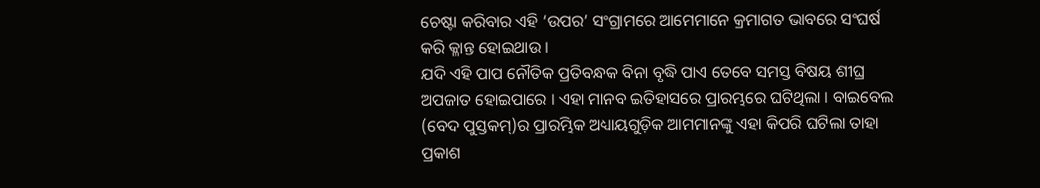ଚେଷ୍ଟା କରିବାର ଏହି ‘ଉପର’ ସଂଗ୍ରାମରେ ଆମେମାନେ କ୍ରମାଗତ ଭାବରେ ସଂଘର୍ଷ କରି କ୍ଳାନ୍ତ ହୋଇଥାଉ ।
ଯଦି ଏହି ପାପ ନୌତିକ ପ୍ରତିବନ୍ଧକ ବିନା ବୃଦ୍ଧି ପାଏ ତେବେ ସମସ୍ତ ବିଷୟ ଶୀଘ୍ର ଅପଜାତ ହୋଇପାରେ । ଏହା ମାନବ ଇତିହାସରେ ପ୍ରାରମ୍ଭରେ ଘଟିଥିଲା । ବାଇବେଲ (ବେଦ ପୁସ୍ତକମ୍)ର ପ୍ରାରମ୍ଭିକ ଅଧ୍ୟାୟଗୁଡ଼ିକ ଆମମାନଙ୍କୁ ଏହା କିପରି ଘଟିଲା ତାହା ପ୍ରକାଶ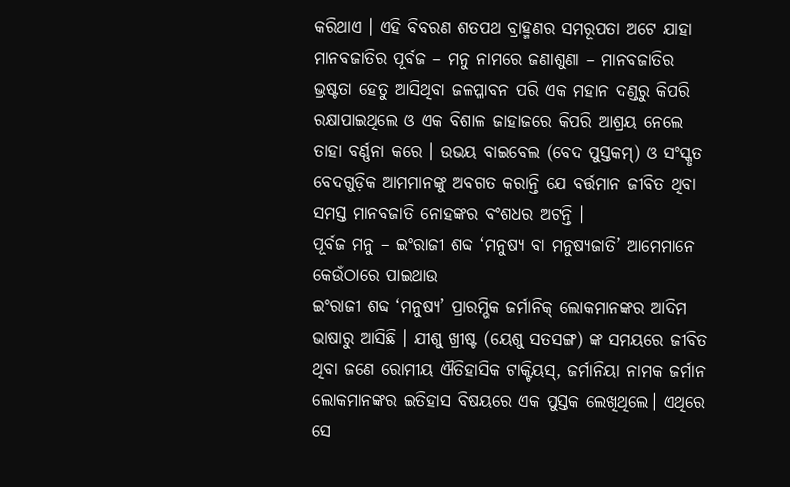କରିଥାଏ । ଏହି ବିବରଣ ଶତପଥ ବ୍ରାହ୍ମଣର ସମରୂପତା ଅଟେ ଯାହା ମାନବଜାତିର ପୂର୍ବଜ – ମନୁ ନାମରେ ଜଣାଶୁଣା – ମାନବଜାତିର ଭ୍ରଷ୍ଟତା ହେତୁ ଆସିଥିବା ଜଳପ୍ଳାବନ ପରି ଏକ ମହାନ ଦଣ୍ଡରୁ କିପରି ରକ୍ଷାପାଇଥିଲେ ଓ ଏକ ବିଶାଳ ଜାହାଜରେ କିପରି ଆଶ୍ରୟ ନେଲେ ତାହା ବର୍ଣ୍ଣନା କରେ । ଉଭୟ ବାଇବେଲ (ବେଦ ପୁସ୍ତକମ୍) ଓ ସଂସ୍କୃତ ବେଦଗୁଡ଼ିକ ଆମମାନଙ୍କୁ ଅବଗତ କରାନ୍ତି ଯେ ବର୍ତ୍ତମାନ ଜୀବିତ ଥିବା ସମସ୍ତ ମାନବଜାତି ନୋହଙ୍କର ବଂଶଧର ଅଟନ୍ତି ।
ପୂର୍ବଜ ମନୁ – ଇଂରାଜୀ ଶବ୍ଦ ‘ମନୁଷ୍ୟ ବା ମନୁଷ୍ୟଜାତି’ ଆମେମାନେ କେଉଁଠାରେ ପାଇଥାଉ
ଇଂରାଜୀ ଶବ୍ଦ ‘ମନୁଷ୍ୟ’ ପ୍ରାରମ୍ଭିକ ଜର୍ମାନିକ୍ ଲୋକମାନଙ୍କର ଆଦିମ ଭାଷାରୁ ଆସିଛି । ଯୀଶୁ ଖ୍ରୀଷ୍ଟ (ୟେଶୁ ସତସଙ୍ଗ) ଙ୍କ ସମୟରେ ଜୀବିତ ଥିବା ଜଣେ ରୋମୀୟ ଐତିହାସିକ ଟାକ୍ଟିୟସ୍, ଜର୍ମାନିୟା ନାମକ ଜର୍ମାନ ଲୋକମାନଙ୍କର ଇତିହାସ ବିଷୟରେ ଏକ ପୁସ୍ତକ ଲେଖିଥିଲେ। ଏଥିରେ ସେ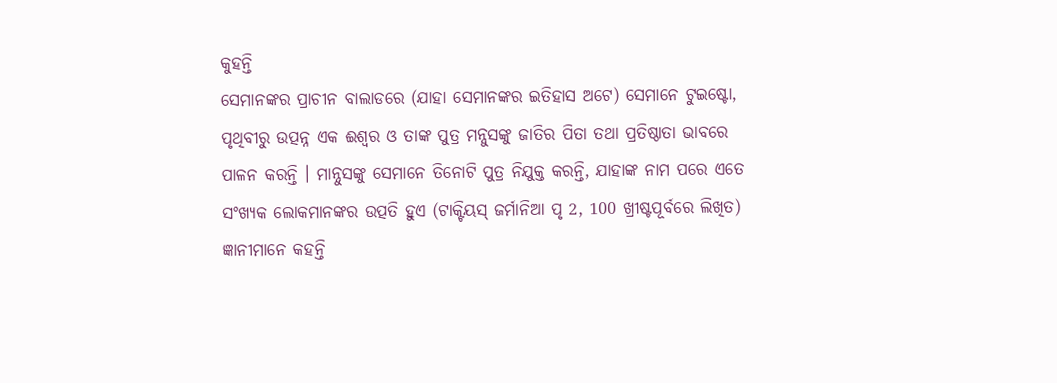କୁହନ୍ତି
ସେମାନଙ୍କର ପ୍ରାଚୀନ ବାଲାଡରେ (ଯାହା ସେମାନଙ୍କର ଇତିହାସ ଅଟେ) ସେମାନେ ଟୁଇଷ୍ଟୋ, ପୃଥିବୀରୁ ଉତ୍ପନ୍ନ ଏକ ଈଶ୍ଵର ଓ ତାଙ୍କ ପୁତ୍ର ମନ୍ନୁସଙ୍କୁ ଜାତିର ପିତା ତଥା ପ୍ରତିଷ୍ଠାତା ଭାବରେ ପାଳନ କରନ୍ତି । ମାନ୍ନୁସଙ୍କୁ ସେମାନେ ତିନୋଟି ପୁତ୍ର ନିଯୁକ୍ତ କରନ୍ତି, ଯାହାଙ୍କ ନାମ ପରେ ଏତେ ସଂଖ୍ୟକ ଲୋକମାନଙ୍କର ଉତ୍ପତି ହୁଏ (ଟାକ୍ଟିୟସ୍ ଜର୍ମାନିଆ ପୃ 2, 100 ଖ୍ରୀଷ୍ଟପୂର୍ବରେ ଲିଖିତ)
ଜ୍ଞାନୀମାନେ କହନ୍ତି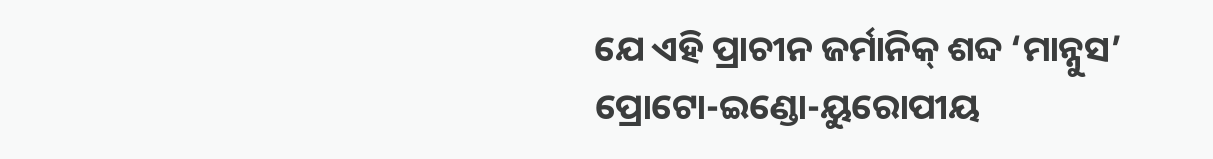ଯେ ଏହି ପ୍ରାଚୀନ ଜର୍ମାନିକ୍ ଶବ୍ଦ ‘ମାନ୍ନୁସ’ ପ୍ରୋଟୋ-ଇଣ୍ଡୋ-ୟୁରୋପୀୟ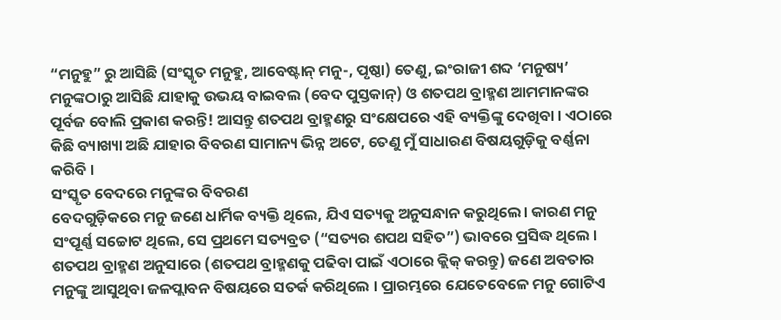“ମନୁହୁ” ରୁ ଆସିଛି (ସଂସ୍କୃତ ମନୁହୁ, ଆବେଷ୍ଟାନ୍ ମନୁ-, ପୃଷ୍ଠା) ତେଣୁ, ଇଂରାଜୀ ଶବ୍ଦ ‘ମନୁଷ୍ୟ’ ମନୁଙ୍କଠାରୁ ଆସିଛି ଯାହାକୁ ଉଭୟ ବାଇବଲ (ବେଦ ପୁସ୍ତକାନ୍) ଓ ଶତପଥ ବ୍ରାହ୍ମଣ ଆମମାନଙ୍କର ପୂର୍ବଜ ବୋଲି ପ୍ରକାଶ କରନ୍ତି! ଆସନ୍ତୁ ଶତପଥ ବ୍ରାହ୍ମଣରୁ ସଂକ୍ଷେପରେ ଏହି ବ୍ୟକ୍ତିଙ୍କୁ ଦେଖିବା । ଏଠାରେ କିଛି ବ୍ୟାଖ୍ୟା ଅଛି ଯାହାର ବିବରଣ ସାମାନ୍ୟ ଭିନ୍ନ ଅଟେ, ତେଣୁ ମୁଁ ସାଧାରଣ ବିଷୟଗୁଡ଼ିକୁ ବର୍ଣ୍ଣନା କରିବି ।
ସଂସ୍କୃତ ବେଦରେ ମନୁଙ୍କର ବିବରଣ
ବେଦଗୁଡ଼ିକରେ ମନୁ ଜଣେ ଧାର୍ମିକ ବ୍ୟକ୍ତି ଥିଲେ, ଯିଏ ସତ୍ୟକୁ ଅନୁସନ୍ଧାନ କରୁଥିଲେ। କାରଣ ମନୁ ସଂପୂର୍ଣ୍ଣ ସଚ୍ଚୋଟ ଥିଲେ, ସେ ପ୍ରଥମେ ସତ୍ୟବ୍ରତ (“ସତ୍ୟର ଶପଥ ସହିତ”) ଭାବରେ ପ୍ରସିଦ୍ଧ ଥିଲେ ।
ଶତପଥ ବ୍ରାହ୍ମଣ ଅନୁସାରେ (ଶତପଥ ବ୍ରାହ୍ମଣକୁ ପଢିବା ପାଇଁ ଏଠାରେ କ୍ଲିକ୍ କରନ୍ତୁ) ଜଣେ ଅବତାର ମନୁଙ୍କୁ ଆସୁଥିବା ଜଳପ୍ଲାବନ ବିଷୟରେ ସତର୍କ କରିଥିଲେ । ପ୍ରାରମ୍ଭରେ ଯେତେବେଳେ ମନୁ ଗୋଟିଏ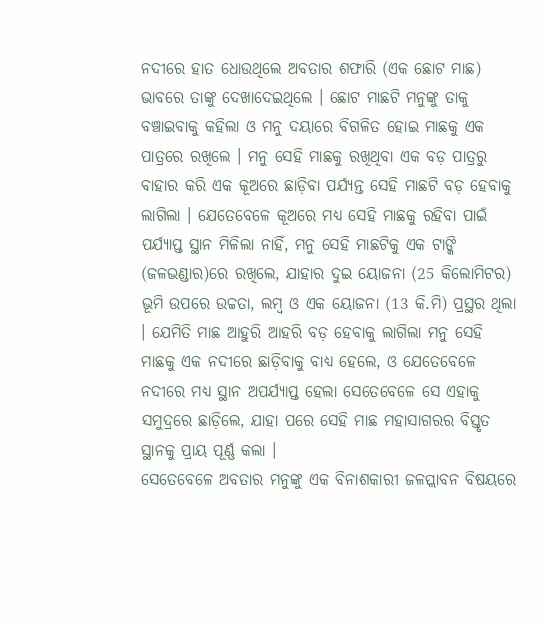ନଦୀରେ ହାତ ଧୋଉଥିଲେ ଅବତାର ଶଫାରି (ଏକ ଛୋଟ ମାଛ) ଭାବରେ ତାଙ୍କୁ ଦେଖାଦେଇଥିଲେ । ଛୋଟ ମାଛଟି ମନୁଙ୍କୁ ତାକୁ ବଞ୍ଚାଇବାକୁ କହିଲା ଓ ମନୁ ଦୟାରେ ବିଗଳିତ ହୋଇ ମାଛକୁ ଏକ ପାତ୍ରରେ ରଖିଲେ । ମନୁ ସେହି ମାଛକୁ ରଖିଥିବା ଏକ ବଡ଼ ପାତ୍ରରୁ ବାହାର କରି ଏକ କୂଅରେ ଛାଡ଼ିବା ପର୍ଯ୍ୟନ୍ତ ସେହି ମାଛଟି ବଡ଼ ହେବାକୁ ଲାଗିଲା । ଯେତେବେଳେ କୂଅରେ ମଧ୍ୟ ସେହି ମାଛକୁ ରହିବା ପାଇଁ ପର୍ଯ୍ୟାପ୍ତ ସ୍ଥାନ ମିଳିଲା ନାହିଁ, ମନୁ ସେହି ମାଛଟିକୁ ଏକ ଟାଙ୍କି (ଜଳଭଣ୍ଡାର)ରେ ରଖିଲେ, ଯାହାର ଦୁଇ ୟୋଜନା (25 କିଲୋମିଟର) ଭୂମି ଉପରେ ଉଚ୍ଚତା, ଲମ୍ବ ଓ ଏକ ୟୋଜନା (13 କି.ମି) ପ୍ରସ୍ଥର ଥିଲା । ଯେମିତି ମାଛ ଆହୁରି ଆହରି ବଡ଼ ହେବାକୁ ଲାଗିଲା ମନୁ ସେହି ମାଛକୁ ଏକ ନଦୀରେ ଛାଡ଼ିବାକୁ ବାଧ୍ୟ ହେଲେ, ଓ ଯେତେବେଳେ ନଦୀରେ ମଧ୍ୟ ସ୍ଥାନ ଅପର୍ଯ୍ୟାପ୍ତ ହେଲା ସେତେବେଳେ ସେ ଏହାକୁ ସମୁଦ୍ରରେ ଛାଡ଼ିଲେ, ଯାହା ପରେ ସେହି ମାଛ ମହାସାଗରର ବିସ୍ତୃତ ସ୍ଥାନକୁ ପ୍ରାୟ ପୂର୍ଣ୍ଣ କଲା ।
ସେତେବେଳେ ଅବତାର ମନୁଙ୍କୁ ଏକ ବିନାଶକାରୀ ଜଳପ୍ଲାବନ ବିଷୟରେ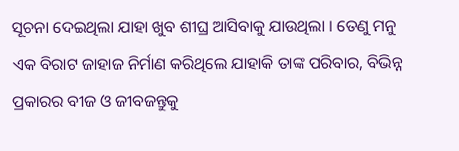ସୂଚନା ଦେଇଥିଲା ଯାହା ଖୁବ ଶୀଘ୍ର ଆସିବାକୁ ଯାଉଥିଲା । ତେଣୁ ମନୁ ଏକ ବିରାଟ ଜାହାଜ ନିର୍ମାଣ କରିଥିଲେ ଯାହାକି ତାଙ୍କ ପରିବାର, ବିଭିନ୍ନ ପ୍ରକାରର ବୀଜ ଓ ଜୀବଜନ୍ତୁକୁ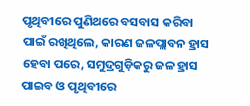ପୃଥିବୀରେ ପୁଣିଥରେ ବସବାସ କରିବା ପାଇଁ ରଖିଥିଲେ, କାରଣ ଜଳପ୍ଲାବନ ହ୍ରାସ ହେବା ପରେ, ସମୁଦ୍ରଗୁଡ଼ିକରୁ ଜଳ ହ୍ରାସ ପାଇବ ଓ ପୃଥିବୀରେ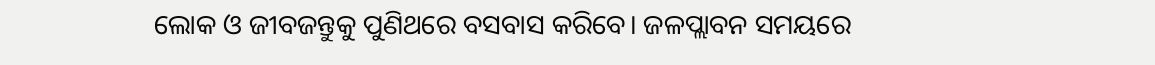ଲୋକ ଓ ଜୀବଜନ୍ତୁକୁ ପୁଣିଥରେ ବସବାସ କରିବେ। ଜଳପ୍ଲାବନ ସମୟରେ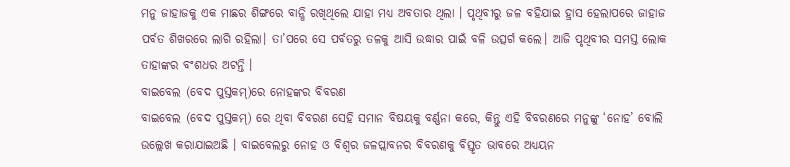ମନୁ ଜାହାଜକୁ ଏକ ମାଛର ଶିଙ୍ଗରେ ବାନ୍ଧି ରଖିଥିଲେ ଯାହା ମଧ୍ୟ ଅବତାର ଥିଲା । ପୃଥିବୀରୁ ଜଳ ବହିଯାଇ ହ୍ରାସ ହେଲାପରେ ଜାହାଜ ପର୍ବତ ଶିଖରରେ ଲାଗି ରହିଲା। ତା’ପରେ ସେ ପର୍ବତରୁ ତଳକୁ ଆସି ଉଦ୍ଧାର ପାଇଁ ବଳି ଉତ୍ସର୍ଗ କଲେ। ଆଜି ପୃଥିବୀର ସମସ୍ତ ଲୋକ ତାହାଙ୍କର ବଂଶଧର ଅଟନ୍ତି ।
ବାଇବେଲ (ବେଦ ପୁସ୍ତକମ୍)ରେ ନୋହଙ୍କର ବିବରଣ
ବାଇବେଲ (ବେଦ ପୁସ୍ତକମ୍) ରେ ଥିବା ବିବରଣ ସେହି ସମାନ ବିଷୟକୁ ବର୍ଣ୍ଣନା କରେ, କିନ୍ତୁ ଏହି ବିବରଣରେ ମନୁଙ୍କୁ ‘ନୋହ’ ବୋଲି ଉଲ୍ଲେଖ କରାଯାଇଅଛି । ବାଇବେଲରୁ ନୋହ ଓ ବିଶ୍ଵର ଜଳପ୍ଲାବନର ବିବରଣକୁ ବିସ୍ତୃତ ଭାବରେ ଅଧ୍ୟୟନ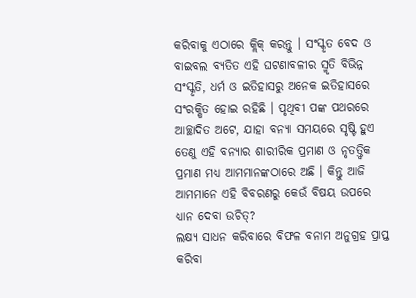କରିବାକୁ ଏଠାରେ କ୍ଲିକ୍ କରନ୍ତୁ । ସଂସ୍କୃତ ବେଦ ଓ ବାଇବଲ ବ୍ୟତିତ ଏହି ଘଟଣାବଳୀର ସ୍ମୃତି ବିଭିନ୍ନ ସଂସ୍କୃତି, ଧର୍ମ ଓ ଇତିହାସରୁ ଅନେକ ଇତିହାସରେ ସଂରକ୍ଷିତ ହୋଇ ରହିଛି । ପୃଥିବୀ ପଙ୍କ ପଥରରେ ଆଚ୍ଛାଦିତ ଅଟେ, ଯାହା ବନ୍ୟା ସମୟରେ ସୃଷ୍ଟି ହୁଏ ତେଣୁ ଏହି ବନ୍ୟାର ଶାରୀରିକ ପ୍ରମାଣ ଓ ନୃତତ୍ତ୍ୱିକ ପ୍ରମାଣ ମଧ୍ୟ ଆମମାନଙ୍କଠାରେ ଅଛି । କିନ୍ତୁ ଆଜି ଆମମାନେ ଏହି ବିବରଣରୁ କେଉଁ ବିଷୟ ଉପରେ ଧ୍ୟାନ ଦେବା ଉଚିତ୍?
ଲକ୍ଷ୍ୟ ସାଧନ କରିବାରେ ବିଫଳ ବନାମ ଅନୁଗ୍ରହ ପ୍ରାପ୍ତ କରିବା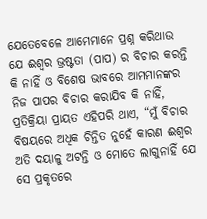ଯେତେବେଳେ ଆମେମାନେ ପ୍ରଶ୍ନ କରିଥାଉ ଯେ ଈଶ୍ଵର ଭ୍ରଷ୍ଟତା (ପାପ) ର ବିଚାର କରନ୍ତି କି ନାହିଁ ଓ ବିଶେଷ ଭାବରେ ଆମମାନଙ୍କର ନିଜ ପାପର ବିଚାର କରାଯିବ କି ନାହିଁ, ପ୍ରତିକ୍ରିୟା ପ୍ରାୟତ ଏହିପରି ଥାଏ, “ମୁଁ ବିଚାର ବିଷୟରେ ଅଧିକ ଚିନ୍ତିତ ନୁହେଁ କାରଣ ଈଶ୍ଵର ଅତି ଦୟାଳୁ ଅଟନ୍ତି ଓ ମୋତେ ଲାଗୁନାହିଁ ଯେ ସେ ପ୍ରକୃତରେ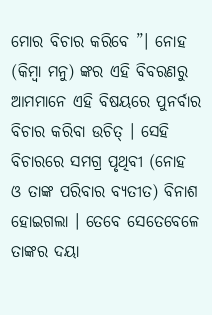ମୋର ବିଚାର କରିବେ ”। ନୋହ (କିମ୍ବା ମନୁ) ଙ୍କର ଏହି ବିବରଣରୁ ଆମମାନେ ଏହି ବିଷୟରେ ପୁନର୍ବାର ବିଚାର କରିବା ଉଚିତ୍ । ସେହି ବିଚାରରେ ସମଗ୍ର ପୃଥିବୀ (ନୋହ ଓ ତାଙ୍କ ପରିବାର ବ୍ୟତୀତ) ବିନାଶ ହୋଇଗଲା । ତେବେ ସେତେବେଳେ ତାଙ୍କର ଦୟା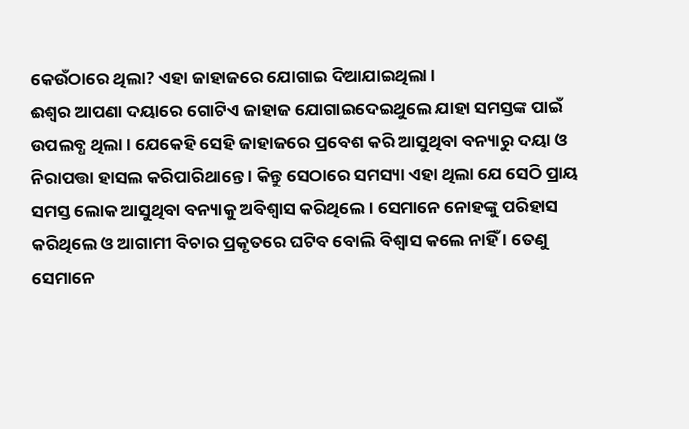କେଉଁଠାରେ ଥିଲା? ଏହା ଜାହାଜରେ ଯୋଗାଇ ଦିଆଯାଇଥିଲା ।
ଈଶ୍ଵର ଆପଣା ଦୟାରେ ଗୋଟିଏ ଜାହାଜ ଯୋଗାଇଦେଇଥୁଲେ ଯାହା ସମସ୍ତଙ୍କ ପାଇଁ ଉପଲବ୍ଧ ଥିଲା । ଯେକେହି ସେହି ଜାହାଜରେ ପ୍ରବେଶ କରି ଆସୁଥିବା ବନ୍ୟାରୁ ଦୟା ଓ ନିରାପତ୍ତା ହାସଲ କରିପାରିଥାନ୍ତେ । କିନ୍ତୁ ସେଠାରେ ସମସ୍ୟା ଏହା ଥିଲା ଯେ ସେଠି ପ୍ରାୟ ସମସ୍ତ ଲୋକ ଆସୁଥିବା ବନ୍ୟାକୁ ଅବିଶ୍ୱାସ କରିଥିଲେ। ସେମାନେ ନୋହଙ୍କୁ ପରିହାସ କରିଥିଲେ ଓ ଆଗାମୀ ବିଚାର ପ୍ରକୃତରେ ଘଟିବ ବୋଲି ବିଶ୍ୱାସ କଲେ ନାହିଁ । ତେଣୁ ସେମାନେ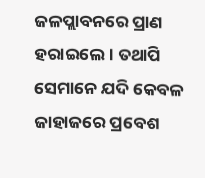ଜଳପ୍ଲାବନରେ ପ୍ରାଣ ହରାଇଲେ। ତଥାପି ସେମାନେ ଯଦି କେବଳ ଜାହାଜରେ ପ୍ରବେଶ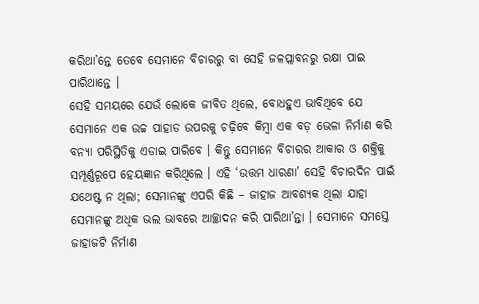କରିଥା’ନ୍ତେ ତେବେ ସେମାନେ ବିଚାରରୁ ବା ସେହି ଜଳପ୍ଲାବନରୁ ରକ୍ଷା ପାଇ ପାରିଥାନ୍ତେ ।
ସେହି ସମୟରେ ଯେଉଁ ଲୋକେ ଜୀବିତ ଥିଲେ, ବୋଧହୁଏ ଭାବିଥିବେ ଯେ ସେମାନେ ଏକ ଉଚ୍ଚ ପାହାଡ ଉପରକୁ ଚଢ଼ିବେ କିମ୍ବା ଏକ ବଡ଼ ଭେଳା ନିର୍ମାଣ କରି ବନ୍ୟା ପରିସ୍ଥିତିକୁ ଏଡାଇ ପାରିବେ । କିନ୍ତୁ ସେମାନେ ବିଚାରର ଆକାର ଓ ଶକ୍ତିକୁ ସମ୍ପୂର୍ଣ୍ଣରୂପେ ହେୟଜ୍ଞାନ କରିଥିଲେ । ଏହି ‘ଉତ୍ତମ ଧାରଣା’ ସେହି ବିଚାରଦିନ ପାଇଁ ଯଥେଷ୍ଟ ନ ଥିଲା; ସେମାନଙ୍କୁ ଏପରି କିଛି – ଜାହାଜ ଆବଶ୍ୟକ ଥିଲା ଯାହା ସେମାନଙ୍କୁ ଅଧିକ ଭଲ ଭାବରେ ଆଚ୍ଛାଦନ କରି ପାରିଥା’ନ୍ତା । ସେମାନେ ସମସ୍ତେ ଜାହାଜଟି ନିର୍ମାଣ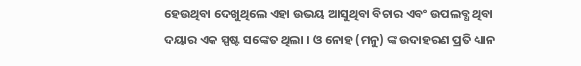ହେଉଥିବା ଦେଖୁଥିଲେ ଏହା ଉଭୟ ଆସୁଥିବା ବିଚାର ଏବଂ ଉପଲବ୍ଧ ଥିବା ଦୟାର ଏକ ସ୍ପଷ୍ଟ ସଙ୍କେତ ଥିଲା । ଓ ନୋହ (ମନୁ) ଙ୍କ ଉଦାହରଣ ପ୍ରତି ଧ୍ୟାନ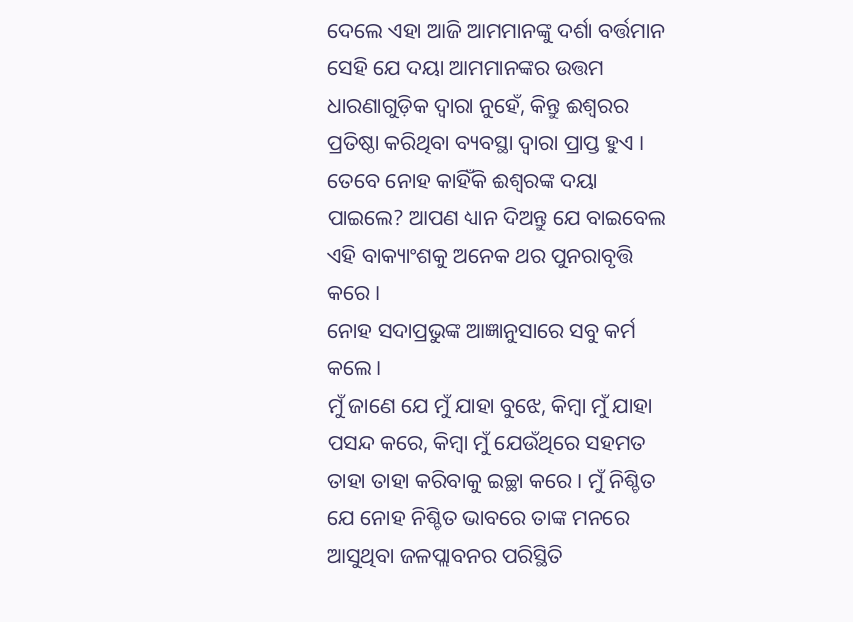ଦେଲେ ଏହା ଆଜି ଆମମାନଙ୍କୁ ଦର୍ଶା ବର୍ତ୍ତମାନ ସେହି ଯେ ଦୟା ଆମମାନଙ୍କର ଉତ୍ତମ ଧାରଣାଗୁଡ଼ିକ ଦ୍ୱାରା ନୁହେଁ, କିନ୍ତୁ ଈଶ୍ଵରର ପ୍ରତିଷ୍ଠା କରିଥିବା ବ୍ୟବସ୍ଥା ଦ୍ୱାରା ପ୍ରାପ୍ତ ହୁଏ ।
ତେବେ ନୋହ କାହିଁକି ଈଶ୍ଵରଙ୍କ ଦୟା ପାଇଲେ? ଆପଣ ଧ୍ୟାନ ଦିଅନ୍ତୁ ଯେ ବାଇବେଲ ଏହି ବାକ୍ୟାଂଶକୁ ଅନେକ ଥର ପୁନରାବୃତ୍ତି କରେ ।
ନୋହ ସଦାପ୍ରଭୁଙ୍କ ଆଜ୍ଞାନୁସାରେ ସବୁ କର୍ମ କଲେ।
ମୁଁ ଜାଣେ ଯେ ମୁଁ ଯାହା ବୁଝେ, କିମ୍ବା ମୁଁ ଯାହା ପସନ୍ଦ କରେ, କିମ୍ବା ମୁଁ ଯେଉଁଥିରେ ସହମତ ତାହା ତାହା କରିବାକୁ ଇଚ୍ଛା କରେ । ମୁଁ ନିଶ୍ଚିତ ଯେ ନୋହ ନିଶ୍ଚିତ ଭାବରେ ତାଙ୍କ ମନରେ ଆସୁଥିବା ଜଳପ୍ଲାବନର ପରିସ୍ଥିତି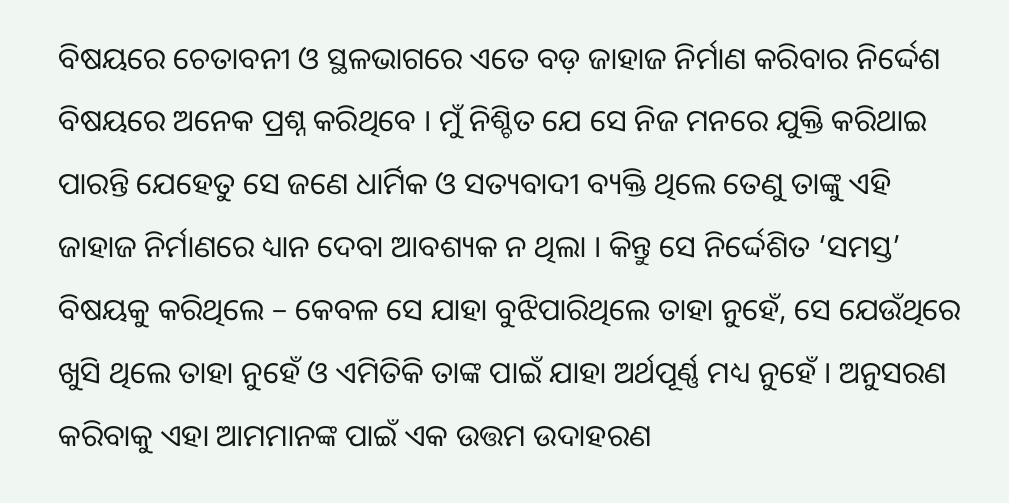ବିଷୟରେ ଚେତାବନୀ ଓ ସ୍ଥଳଭାଗରେ ଏତେ ବଡ଼ ଜାହାଜ ନିର୍ମାଣ କରିବାର ନିର୍ଦ୍ଦେଶ ବିଷୟରେ ଅନେକ ପ୍ରଶ୍ନ କରିଥିବେ । ମୁଁ ନିଶ୍ଚିତ ଯେ ସେ ନିଜ ମନରେ ଯୁକ୍ତି କରିଥାଇ ପାରନ୍ତି ଯେହେତୁ ସେ ଜଣେ ଧାର୍ମିକ ଓ ସତ୍ୟବାଦୀ ବ୍ୟକ୍ତି ଥିଲେ ତେଣୁ ତାଙ୍କୁ ଏହି ଜାହାଜ ନିର୍ମାଣରେ ଧ୍ୟାନ ଦେବା ଆବଶ୍ୟକ ନ ଥିଲା । କିନ୍ତୁ ସେ ନିର୍ଦ୍ଦେଶିତ ‘ସମସ୍ତ’ ବିଷୟକୁ କରିଥିଲେ – କେବଳ ସେ ଯାହା ବୁଝିପାରିଥିଲେ ତାହା ନୁହେଁ, ସେ ଯେଉଁଥିରେ ଖୁସି ଥିଲେ ତାହା ନୁହେଁ ଓ ଏମିତିକି ତାଙ୍କ ପାଇଁ ଯାହା ଅର୍ଥପୂର୍ଣ୍ଣ ମଧ୍ୟ ନୁହେଁ । ଅନୁସରଣ କରିବାକୁ ଏହା ଆମମାନଙ୍କ ପାଇଁ ଏକ ଉତ୍ତମ ଉଦାହରଣ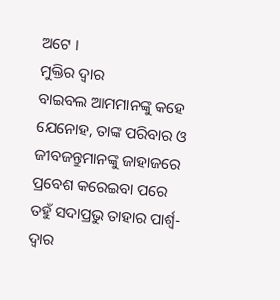ଅଟେ ।
ମୁକ୍ତିର ଦ୍ୱାର
ବାଇବଲ ଆମମାନଙ୍କୁ କହେ ଯେନୋହ, ତାଙ୍କ ପରିବାର ଓ ଜୀବଜନ୍ତୁମାନଙ୍କୁ ଜାହାଜରେ ପ୍ରବେଶ କରେଇବା ପରେ
ତହୁଁ ସଦାପ୍ରଭୁ ତାହାର ପାର୍ଶ୍ଵ-ଦ୍ଵାର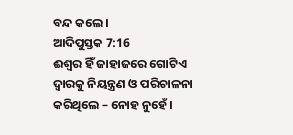ବନ୍ଦ କଲେ।
ଆଦିପୁସ୍ତକ 7:16
ଈଶ୍ଵର ହିଁ ଜାହାଜରେ ଗୋଟିଏ ଦ୍ୱାରକୁ ନିୟନ୍ତ୍ରଣ ଓ ପରିଚାଳନା କରିଥିଲେ – ନୋହ ନୁହେଁ ।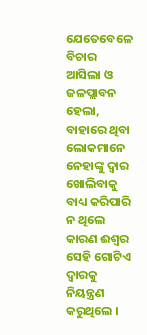ଯେତେବେଳେ ବିଚାର ଆସିଲା ଓ ଜଳପ୍ଲାବନ ହେଲା, ବାହାରେ ଥିବା ଲୋକମାନେ ନେହାଙ୍କୁ ଦ୍ୱାର ଖୋଲିବାକୁ ବାଧ୍ୟ କରିପାରି ନ ଥିଲେ କାରଣ ଈଶ୍ଵର ସେହି ଗୋଟିଏ ଦ୍ୱାରକୁ ନିୟନ୍ତ୍ରଣ କରୁଥିଲେ ।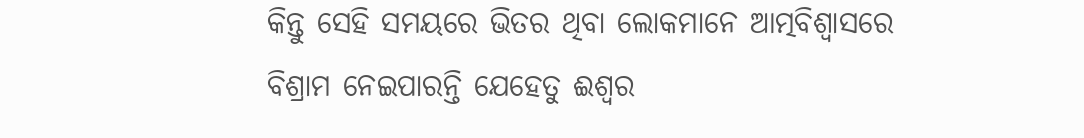କିନ୍ତୁ ସେହି ସମୟରେ ଭିତର ଥିବା ଲୋକମାନେ ଆତ୍ମବିଶ୍ୱାସରେ ବିଶ୍ରାମ ନେଇପାରନ୍ତି ଯେହେତୁ ଈଶ୍ଵର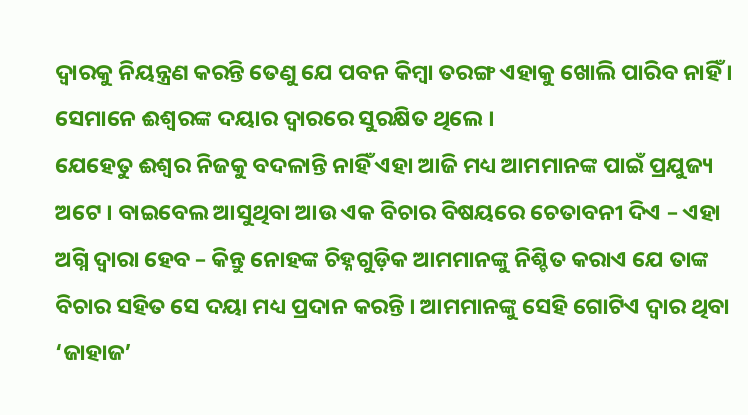ଦ୍ୱାରକୁ ନିୟନ୍ତ୍ରଣ କରନ୍ତି ତେଣୁ ଯେ ପବନ କିମ୍ବା ତରଙ୍ଗ ଏହାକୁ ଖୋଲି ପାରିବ ନାହିଁ । ସେମାନେ ଈଶ୍ଵରଙ୍କ ଦୟାର ଦ୍ୱାରରେ ସୁରକ୍ଷିତ ଥିଲେ ।
ଯେହେତୁ ଈଶ୍ଵର ନିଜକୁ ବଦଳାନ୍ତି ନାହିଁ ଏହା ଆଜି ମଧ୍ୟ ଆମମାନଙ୍କ ପାଇଁ ପ୍ରଯୁଜ୍ୟ ଅଟେ । ବାଇବେଲ ଆସୁଥିବା ଆଉ ଏକ ବିଚାର ବିଷୟରେ ଚେତାବନୀ ଦିଏ – ଏହା ଅଗ୍ନି ଦ୍ୱାରା ହେବ – କିନ୍ତୁ ନୋହଙ୍କ ଚିହ୍ନଗୁଡ଼ିକ ଆମମାନଙ୍କୁ ନିଶ୍ଚିତ କରାଏ ଯେ ତାଙ୍କ ବିଚାର ସହିତ ସେ ଦୟା ମଧ୍ୟ ପ୍ରଦାନ କରନ୍ତି । ଆମମାନଙ୍କୁ ସେହି ଗୋଟିଏ ଦ୍ୱାର ଥିବା ‘ଜାହାଜ’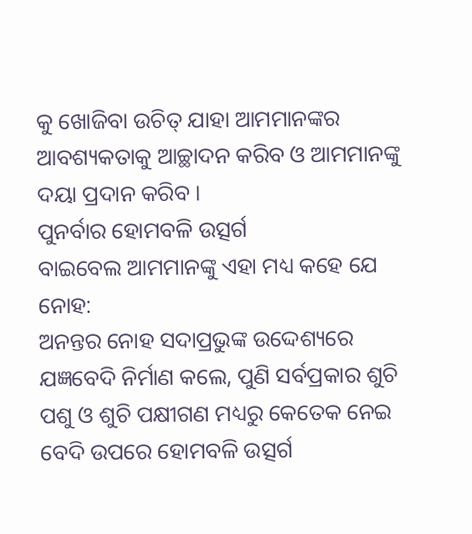କୁ ଖୋଜିବା ଉଚିତ୍ ଯାହା ଆମମାନଙ୍କର ଆବଶ୍ୟକତାକୁ ଆଚ୍ଛାଦନ କରିବ ଓ ଆମମାନଙ୍କୁ ଦୟା ପ୍ରଦାନ କରିବ ।
ପୁନର୍ବାର ହୋମବଳି ଉତ୍ସର୍ଗ
ବାଇବେଲ ଆମମାନଙ୍କୁ ଏହା ମଧ୍ୟ କହେ ଯେ ନୋହ:
ଅନନ୍ତର ନୋହ ସଦାପ୍ରଭୁଙ୍କ ଉଦ୍ଦେଶ୍ୟରେ ଯଜ୍ଞବେଦି ନିର୍ମାଣ କଲେ, ପୁଣି ସର୍ବପ୍ରକାର ଶୁଚି ପଶୁ ଓ ଶୁଚି ପକ୍ଷୀଗଣ ମଧ୍ୟରୁ କେତେକ ନେଇ ବେଦି ଉପରେ ହୋମବଳି ଉତ୍ସର୍ଗ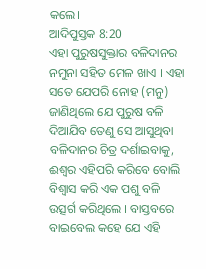କଲେ।
ଆଦିପୁସ୍ତକ 8:20
ଏହା ପୁରୁଷସୁକ୍ତାର ବଳିଦାନର ନମୁନା ସହିତ ମେଳ ଖାଏ । ଏହା ସତେ ଯେପରି ନୋହ (ମନୁ) ଜାଣିଥିଲେ ଯେ ପୁରୁଷ ବଳି ଦିଆଯିବ ତେଣୁ ସେ ଆସୁଥିବା ବଳିଦାନର ଚିତ୍ର ଦର୍ଶାଇବାକୁ, ଈଶ୍ଵର ଏହିପରି କରିବେ ବୋଲି ବିଶ୍ଵାସ କରି ଏକ ପଶୁ ବଳି ଉତ୍ସର୍ଗ କରିଥିଲେ । ବାସ୍ତବରେ ବାଇବେଲ କହେ ଯେ ଏହି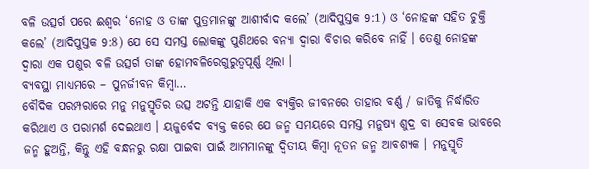ବଳି ଉତ୍ସର୍ଗ ପରେ ଈଶ୍ଵର ‘ନୋହ ଓ ତାଙ୍କ ପୁତ୍ରମାନଙ୍କୁ ଆଶୀର୍ବାଦ କଲେ’ (ଆଦିପୁସ୍ତକ 9:1) ଓ ‘ନୋହଙ୍କ ସହିତ ଚୁକ୍ତି କଲେ’ (ଆଦିପୁସ୍ତକ 9:8) ଯେ ସେ ସମସ୍ତ ଲୋକଙ୍କୁ ପୁଣିଥରେ ବନ୍ୟା ଦ୍ଵାରା ବିଚାର କରିବେ ନାହିଁ । ତେଣୁ ନୋହଙ୍କ ଦ୍ୱାରା ଏକ ପଶୁର ବଳି ଉତ୍ସର୍ଗ ତାଙ୍କ ହୋମବଳିରେଗୁରୁତ୍ୱପୂର୍ଣ୍ଣ ଥିଲା ।
ବ୍ୟବସ୍ଥା ମାଧ୍ୟମରେ – ପୁନର୍ଜୀବନ କିମ୍ବା…
ବୌଦିକ ପରମ୍ପରାରେ ମନୁ ମନୁସ୍ମୃତିର ଉତ୍ସ ଅଟନ୍ତି ଯାହାକି ଏକ ବ୍ୟକ୍ତିର ଜୀବନରେ ତାହାର ବର୍ଣ୍ଣ / ଜାତିକୁ ନିର୍ଦ୍ଧାରିତ କରିଥାଏ ଓ ପରାମର୍ଶ ଦେଇଥାଏ । ୟଜୁର୍ବେଦ ବ୍ୟକ୍ତ କରେ ଯେ ଜନ୍ମ ସମୟରେ ସମସ୍ତ ମନୁଷ୍ୟ ଶୁଦ୍ର ବା ସେବକ ଭାବରେ ଜନ୍ମ ହୁଅନ୍ତି, କିନ୍ତୁ ଏହି ବନ୍ଧନରୁ ରକ୍ଷା ପାଇବା ପାଇଁ ଆମମାନଙ୍କୁ ଦ୍ୱିତୀୟ କିମ୍ବା ନୂତନ ଜନ୍ମ ଆବଶ୍ୟକ । ମନୁସ୍ମୃତି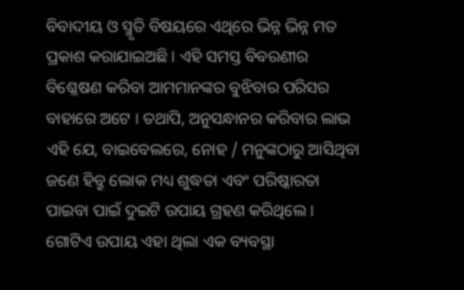ବିବାଦୀୟ ଓ ସ୍ମୃତି ବିଷୟରେ ଏଥିରେ ଭିନ୍ନ ଭିନ୍ନ ମତ ପ୍ରକାଶ କରାଯାଇଅଛି । ଏହି ସମସ୍ତ ବିବରଣୀର ବିଶ୍ଳେଷଣ କରିବା ଆମମାନଙ୍କର ବୁଝିବାର ପରିସର ବାହାରେ ଅଟେ । ତଥାପି, ଅନୁସନ୍ଧାନର କରିବାର ଲାଭ ଏହି ଯେ, ବାଇବେଲରେ, ନୋହ / ମନୁଙ୍କଠାରୁ ଆସିଥିବା ଜଣେ ହିବ୍ରୁ ଲୋକ ମଧ୍ୟ ଶୁଦ୍ଧତା ଏବଂ ପରିଷ୍କାରତା ପାଇବା ପାଇଁ ଦୁଇଟି ଉପାୟ ଗ୍ରହଣ କରିଥିଲେ । ଗୋଟିଏ ଉପାୟ ଏହା ଥିଲା ଏକ ବ୍ୟବସ୍ଥା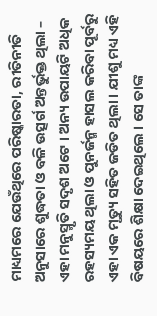ମାଧ୍ୟମରେ ଯେଉଁଥିରେ ପରିଷ୍କାରତା, ରୀତିନୀତି ଅନୁସାରେ ଶୁଦ୍ଧତା ଓ ବଳି ଉତ୍ସର୍ଗ ଅନ୍ତର୍ଭୁକ୍ତ ଥିଲା – ଏହା ମନୁସ୍ମୃତି ସଦୃଶ ଅଟେ । ଅନ୍ୟ ଉପାୟଟି ଅଧିକ ରହସ୍ୟମୟ ଥିଲା ଓ ପୁନର୍ଜନ୍ମ ହାସଲ କରିବା ପୂର୍ବରୁ ଏହା ଏକ ମୃତ୍ୟୁ ସହିତ ଜଡିତ ଥିଲା । ଯୀଶୁ ମଧ୍ୟ ଏହି ବିଷୟରେ ଶିକ୍ଷା ଦେଇଥିଲେ । ସେ ତାଙ୍କ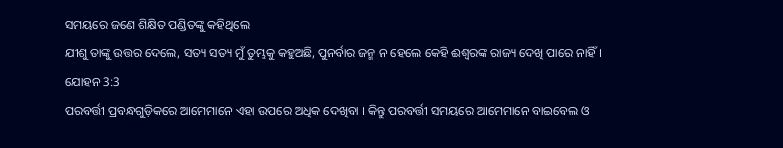ସମୟରେ ଜଣେ ଶିକ୍ଷିତ ପଣ୍ଡିତଙ୍କୁ କହିଥିଲେ
ଯୀଶୁ ତାଙ୍କୁ ଉତ୍ତର ଦେଲେ, ସତ୍ୟ ସତ୍ୟ ମୁଁ ତୁମ୍ଭକୁ କହୁଅଛି, ପୁନର୍ବାର ଜନ୍ମ ନ ହେଲେ କେହି ଈଶ୍ଵରଙ୍କ ରାଜ୍ୟ ଦେଖି ପାରେ ନାହିଁ।
ଯୋହନ 3:3
ପରବର୍ତ୍ତୀ ପ୍ରବନ୍ଧଗୁଡ଼ିକରେ ଆମେମାନେ ଏହା ଉପରେ ଅଧିକ ଦେଖିବା । କିନ୍ତୁ ପରବର୍ତ୍ତୀ ସମୟରେ ଆମେମାନେ ବାଇବେଲ ଓ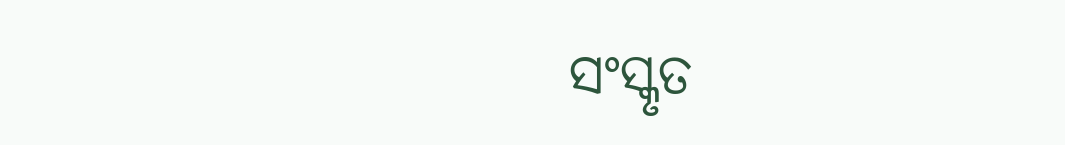ସଂସ୍କୃତ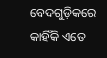ବେଦଗୁଡ଼ିକରେ କାହିଁକି ଏତେ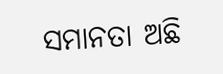ସମାନତା ଅଛି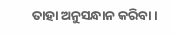ତାହା ଅନୁସନ୍ଧାନ କରିବା ।